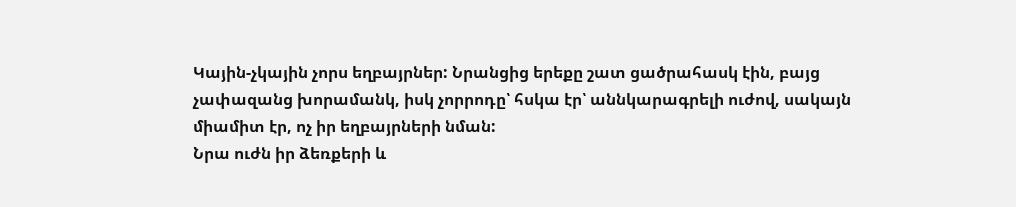Կային-չկային չորս եղբայրներ: Նրանցից երեքը շատ ցածրահասկ էին, բայց չափազանց խորամանկ, իսկ չորրոդը՝ հսկա էր՝ աննկարագրելի ուժով, սակայն միամիտ էր, ոչ իր եղբայրների նման:
Նրա ուժն իր ձեռքերի և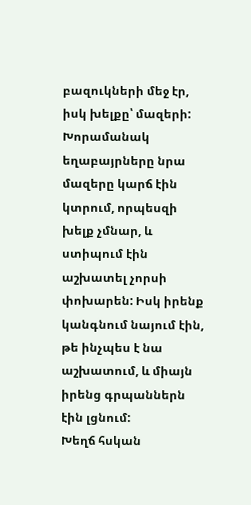բազուկների մեջ էր, իսկ խելքը՝ մազերի: Խորամանակ եղաբայրները նրա մազերը կարճ էին կտրում, որպեսզի խելք չմնար, և ստիպում էին աշխատել չորսի փոխարեն: Իսկ իրենք կանգնում նայում էին, թե ինչպես է նա աշխատում, և միայն իրենց գրպաններն էին լցնում:
Խեղճ հսկան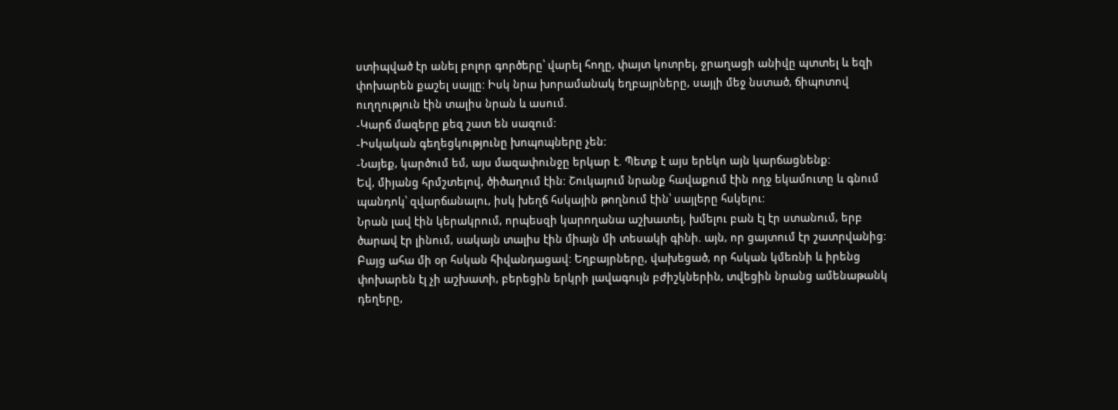ստիպված էր անել բոլոր գործերը՝ վարել հողը, փայտ կոտրել, ջրաղացի անիվը պտտել և եզի փոխարեն քաշել սայլը: Իսկ նրա խորամանակ եղբայրները, սայլի մեջ նստած, ճիպոտով ուղղություն էին տալիս նրան և ասում.
-Կարճ մազերը քեզ շատ են սազում:
-Իսկական գեղեցկությունը խոպոպները չեն:
-Նայեք, կարծում եմ, այս մազափունջը երկար է. Պետք է այս երեկո այն կարճացնենք:
Եվ, միյանց հրմշտելով, ծիծաղում էին: Շուկայում նրանք հավաքում էին ողջ եկամուտը և գնում պանդոկ՝ զվարճանալու, իսկ խեղճ հսկային թողնում էին՝ սայլերը հսկելու:
Նրան լավ էին կերակրում, որպեսզի կարողանա աշխատել, խմելու բան էլ էր ստանում, երբ ծարավ էր լինում, սակայն տալիս էին միայն մի տեսակի գինի. այն, որ ցայտում էր շատրվանից:
Բայց ահա մի օր հսկան հիվանդացավ: Եղբայրները, վախեցած, որ հսկան կմեռնի և իրենց փոխարեն էլ չի աշխատի, բերեցին երկրի լավագույն բժիշկներին, տվեցին նրանց ամենաթանկ դեղերը,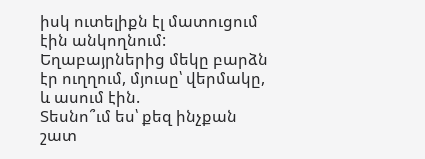իսկ ուտելիքն էլ մատուցում էին անկողնում:
Եղաբայրներից մեկը բարձն էր ուղղում, մյուսը՝ վերմակը, և ասում էին.
Տեսնո՞ւմ ես՝ քեզ ինչքան շատ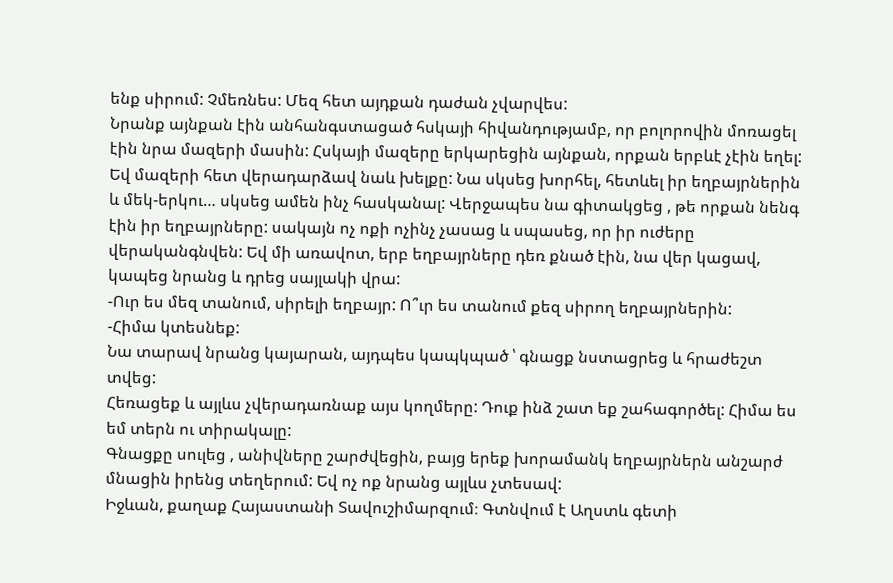ենք սիրում: Չմեռնես: Մեզ հետ այդքան դաժան չվարվես:
Նրանք այնքան էին անհանգստացած հսկայի հիվանդությամբ, որ բոլորովին մոռացել էին նրա մազերի մասին: Հսկայի մազերը երկարեցին այնքան, որքան երբևէ չէին եղել: Եվ մազերի հետ վերադարձավ նաև խելքը: Նա սկսեց խորհել, հետևել իր եղբայրներին և մեկ-երկու… սկսեց ամեն ինչ հասկանալ: Վերջապես նա գիտակցեց , թե որքան նենգ էին իր եղբայրները: սակայն ոչ ոքի ոչինչ չասաց և սպասեց, որ իր ուժերը վերականգնվեն: Եվ մի առավոտ, երբ եղբայրները դեռ քնած էին, նա վեր կացավ, կապեց նրանց և դրեց սայլակի վրա:
-Ուր ես մեզ տանում, սիրելի եղբայր: Ո՞ւր ես տանում քեզ սիրող եղբայրներին:
-Հիմա կտեսնեք:
Նա տարավ նրանց կայարան, այդպես կապկպած ՝ գնացք նստացրեց և հրաժեշտ տվեց:
Հեռացեք և այլևս չվերադառնաք այս կողմերը: Դուք ինձ շատ եք շահագործել: Հիմա ես եմ տերն ու տիրակալը:
Գնացքը սուլեց , անիվները շարժվեցին, բայց երեք խորամանկ եղբայրներն անշարժ մնացին իրենց տեղերում: Եվ ոչ ոք նրանց այլևս չտեսավ:
Իջևան, քաղաք Հայաստանի Տավուշիմարզում։ Գտնվում է Աղստև գետի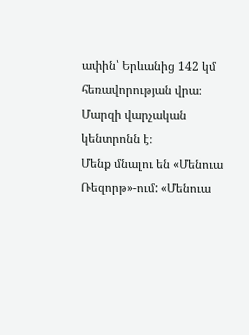ափին՝ Երևանից 142 կմ հեռավորության վրա։ Մարզի վարչական կենտրոնն է։
Մենք մնալու են «Մենուա Ռեզորթ»-ում: «Մենուա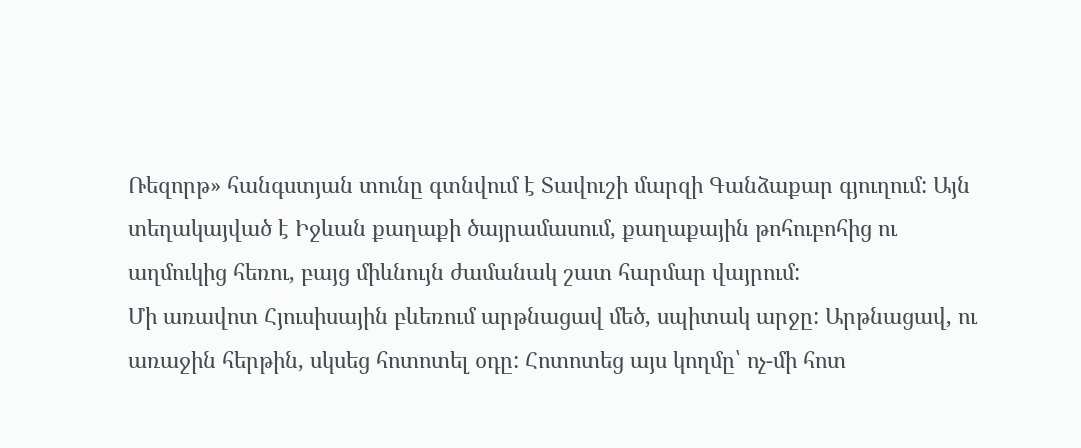Ռեզորթ» հանգստյան տունը գտնվում է Տավուշի մարզի Գանձաքար գյուղում: Այն տեղակայված է Իջևան քաղաքի ծայրամասում, քաղաքային թոհուբոհից ու աղմուկից հեռու, բայց միևնույն ժամանակ շատ հարմար վայրում:
Մի առավոտ Հյուսիսային բևեռում արթնացավ մեծ, սպիտակ արջը: Արթնացավ, ու առաջին հերթին, սկսեց հոտոտել օդը: Հոտոտեց այս կողմը՝ ոչ-մի հոտ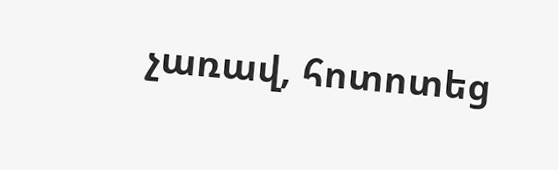չառավ, հոտոտեց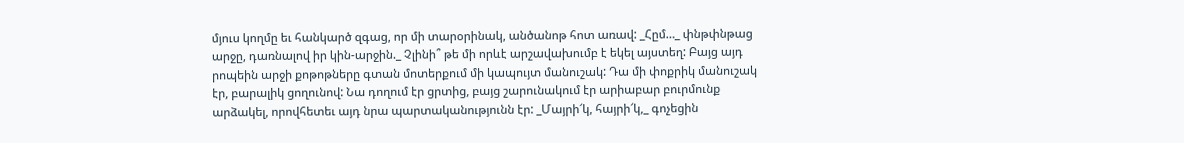մյուս կողմը եւ հանկարծ զգաց, որ մի տարօրինակ, անծանոթ հոտ առավ: _Հըմ…_ փնթփնթաց արջը, դառնալով իր կին-արջին._ Չլինի՞ թե մի որևէ արշավախումբ է եկել այստեղ: Բայց այդ րոպեին արջի քոթոթները գտան մոտերքում մի կապույտ մանուշակ: Դա մի փոքրիկ մանուշակ էր, բարալիկ ցողունով: Նա դողում էր ցրտից, բայց շարունակում էր արիաբար բուրմունք արձակել, որովհետեւ այդ նրա պարտականությունն էր: _Մայրի՜կ, հայրի՜կ,_ գոչեցին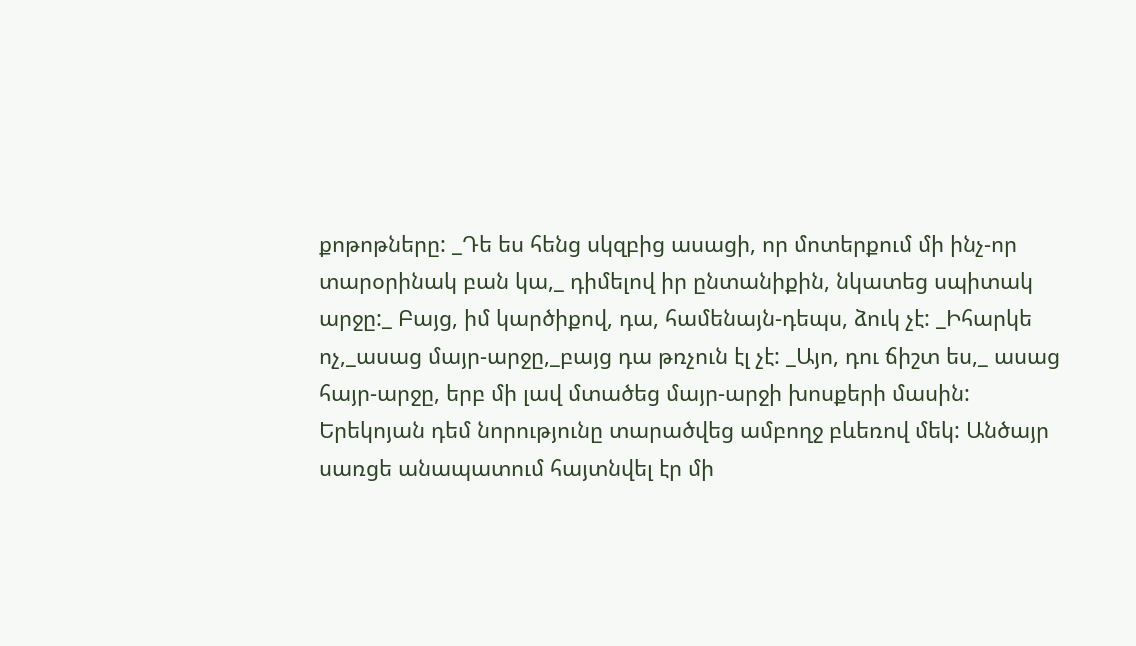քոթոթները: _Դե ես հենց սկզբից ասացի, որ մոտերքում մի ինչ-որ տարօրինակ բան կա,_ դիմելով իր ընտանիքին, նկատեց սպիտակ արջը:_ Բայց, իմ կարծիքով, դա, համենայն-դեպս, ձուկ չէ: _Իհարկե ոչ,_ասաց մայր-արջը,_բայց դա թռչուն էլ չէ: _Այո, դու ճիշտ ես,_ ասաց հայր-արջը, երբ մի լավ մտածեց մայր-արջի խոսքերի մասին: Երեկոյան դեմ նորությունը տարածվեց ամբողջ բևեռով մեկ: Անծայր սառցե անապատում հայտնվել էր մի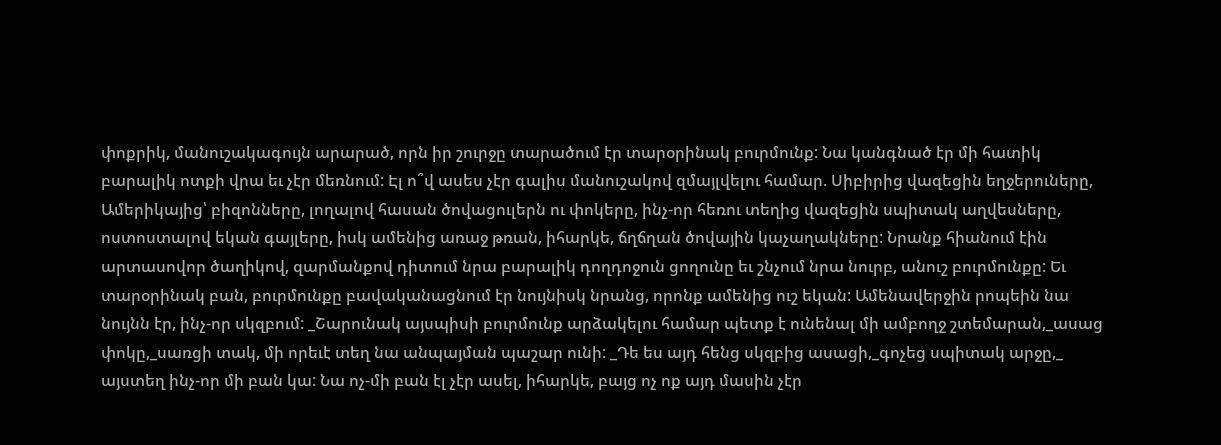փոքրիկ, մանուշակագույն արարած, որն իր շուրջը տարածում էր տարօրինակ բուրմունք: Նա կանգնած էր մի հատիկ բարալիկ ոտքի վրա եւ չէր մեռնում: Էլ ո՞վ ասես չէր գալիս մանուշակով զմայլվելու համար. Սիբիրից վազեցին եղջերուները, Ամերիկայից՝ բիզոնները, լողալով հասան ծովացուլերն ու փոկերը, ինչ-որ հեռու տեղից վազեցին սպիտակ աղվեսները, ոստոստալով եկան գայլերը, իսկ ամենից առաջ թռան, իհարկե, ճղճղան ծովային կաչաղակները: Նրանք հիանում էին արտասովոր ծաղիկով, զարմանքով դիտում նրա բարալիկ դողդոջուն ցողունը եւ շնչում նրա նուրբ, անուշ բուրմունքը: Եւ տարօրինակ բան, բուրմունքը բավականացնում էր նույնիսկ նրանց, որոնք ամենից ուշ եկան: Ամենավերջին րոպեին նա նույնն էր, ինչ-որ սկզբում: _Շարունակ այսպիսի բուրմունք արձակելու համար պետք է ունենալ մի ամբողջ շտեմարան,_ասաց փոկը,_սառցի տակ, մի որեւէ տեղ նա անպայման պաշար ունի: _Դե ես այդ հենց սկզբից ասացի,_գոչեց սպիտակ արջը,_ այստեղ ինչ-որ մի բան կա: Նա ոչ-մի բան էլ չէր ասել, իհարկե, բայց ոչ ոք այդ մասին չէր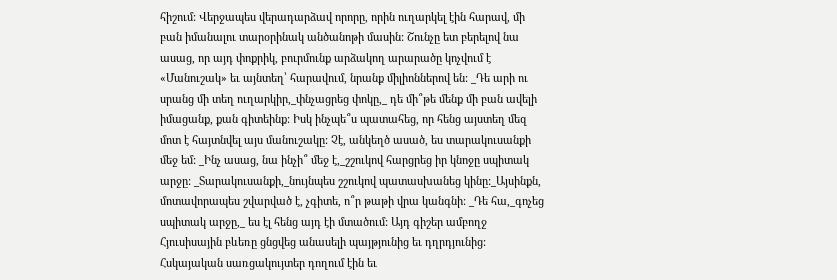հիշում: Վերջապես վերադարձավ որորը, որին ուղարկել էին հարավ, մի բան իմանալու տարօրինակ անծանոթի մասին: Շունչը ետ բերելով նա ասաց, որ այդ փոքրիկ, բուրմունք արձակող արարածը կոչվում է «Մանուշակ» եւ այնտեղ՝ հարավում, նրանք միլիոններով են: _Դե արի ու սրանց մի տեղ ուղարկիր,_փնչացրեց փոկը,_ դե մի՞թե մենք մի բան ավելի իմացանք, քան գիտեինք: Իսկ ինչպե՞ս պատահեց, որ հենց այստեղ մեզ մոտ է հայտնվել այս մանուշակը: Չէ, անկեղծ ասած, ես տարակուսանքի մեջ եմ: _Ինչ ասաց, նա ինչի՞ մեջ է,_շշուկով հարցրեց իր կնոջը սպիտակ արջը: _Տարակուսանքի,_նույնպես շշուկով պատասխանեց կինը:_Այսինքն, մոտավորապես շվարված է, չգիտե, ո՞ր թաթի վրա կանգնի: _Դե հա,_գոչեց սպիտակ արջը,_ ես էլ հենց այդ էի մտածում: Այդ գիշեր ամբողջ Հյուսիսային բևեռը ցնցվեց անասելի պայթյունից եւ դղրդյունից: Հսկայական սառցակույտեր դողում էին եւ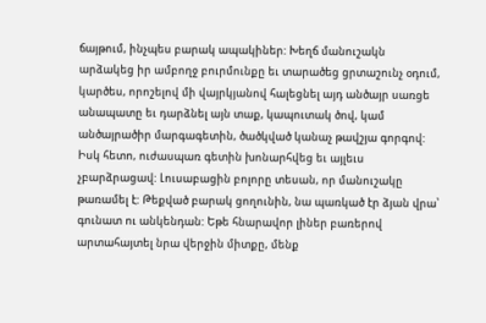ճայթում, ինչպես բարակ ապակիներ: Խեղճ մանուշակն արձակեց իր ամբողջ բուրմունքը եւ տարածեց ցրտաշունչ օդում, կարծես, որոշելով մի վայրկյանով հալեցնել այդ անծայր սառցե անապատը եւ դարձնել այն տաք, կապուտակ ծով, կամ անծայրածիր մարգագետին, ծածկված կանաչ թավշյա գորգով: Իսկ հետո, ուժասպառ գետին խոնարհվեց եւ այլեւս չբարձրացավ: Լուսաբացին բոլորը տեսան, որ մանուշակը թառամել է: Թեքված բարակ ցողունին, նա պառկած էր ձյան վրա՝ գունատ ու անկենդան: Եթե հնարավոր լիներ բառերով արտահայտել նրա վերջին միտքը, մենք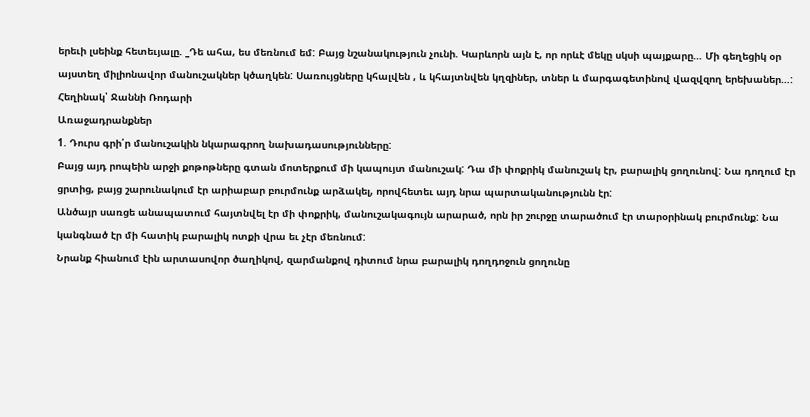երեւի լսեինք հետեւյալը. _Դե ահա, ես մեռնում եմ: Բայց նշանակություն չունի. Կարևորն այն է, որ որևէ մեկը սկսի պայքարը… Մի գեղեցիկ օր այստեղ միլիոնավոր մանուշակներ կծաղկեն: Սառույցները կհալվեն , և կհայտնվեն կղզիներ, տներ և մարգագետինով վազվզող երեխաներ…:
Հեղինակ՝ Ջաննի Ռոդարի
Առաջադրանքներ
1. Դուրս գրի՛ր մանուշակին նկարագրող նախադասությունները:
Բայց այդ րոպեին արջի քոթոթները գտան մոտերքում մի կապույտ մանուշակ: Դա մի փոքրիկ մանուշակ էր, բարալիկ ցողունով: Նա դողում էր ցրտից, բայց շարունակում էր արիաբար բուրմունք արձակել, որովհետեւ այդ նրա պարտականությունն էր:
Անծայր սառցե անապատում հայտնվել էր մի փոքրիկ, մանուշակագույն արարած, որն իր շուրջը տարածում էր տարօրինակ բուրմունք: Նա կանգնած էր մի հատիկ բարալիկ ոտքի վրա եւ չէր մեռնում:
Նրանք հիանում էին արտասովոր ծաղիկով, զարմանքով դիտում նրա բարալիկ դողդոջուն ցողունը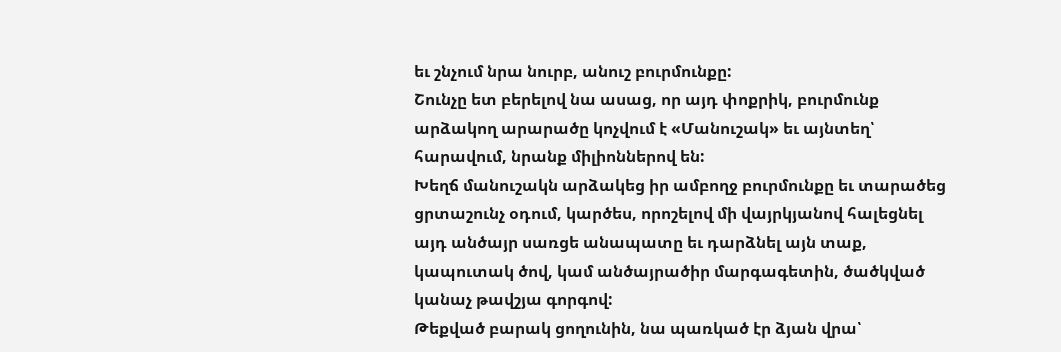եւ շնչում նրա նուրբ, անուշ բուրմունքը:
Շունչը ետ բերելով նա ասաց, որ այդ փոքրիկ, բուրմունք արձակող արարածը կոչվում է «Մանուշակ» եւ այնտեղ՝ հարավում, նրանք միլիոններով են:
Խեղճ մանուշակն արձակեց իր ամբողջ բուրմունքը եւ տարածեց ցրտաշունչ օդում, կարծես, որոշելով մի վայրկյանով հալեցնել այդ անծայր սառցե անապատը եւ դարձնել այն տաք, կապուտակ ծով, կամ անծայրածիր մարգագետին, ծածկված կանաչ թավշյա գորգով:
Թեքված բարակ ցողունին, նա պառկած էր ձյան վրա՝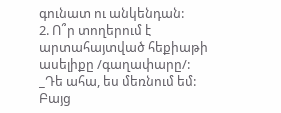գունատ ու անկենդան:
2. Ո՞ր տողերում է արտահայտված հեքիաթի ասելիքը /գաղափարը/:
_Դե ահա, ես մեռնում եմ: Բայց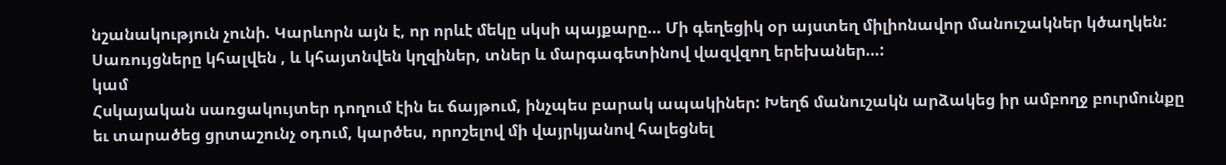նշանակություն չունի. Կարևորն այն է, որ որևէ մեկը սկսի պայքարը… Մի գեղեցիկ օր այստեղ միլիոնավոր մանուշակներ կծաղկեն: Սառույցները կհալվեն , և կհայտնվեն կղզիներ, տներ և մարգագետինով վազվզող երեխաներ…:
կամ
Հսկայական սառցակույտեր դողում էին եւ ճայթում, ինչպես բարակ ապակիներ: Խեղճ մանուշակն արձակեց իր ամբողջ բուրմունքը եւ տարածեց ցրտաշունչ օդում, կարծես, որոշելով մի վայրկյանով հալեցնել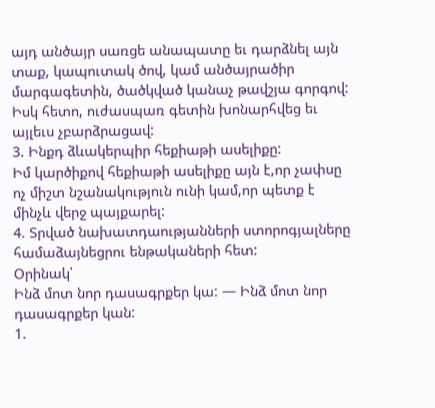այդ անծայր սառցե անապատը եւ դարձնել այն տաք, կապուտակ ծով, կամ անծայրածիր մարգագետին, ծածկված կանաչ թավշյա գորգով: Իսկ հետո, ուժասպառ գետին խոնարհվեց եւ այլեւս չբարձրացավ:
3. Ինքդ ձևակերպիր հեքիաթի ասելիքը:
Իմ կարծիքով հեքիաթի ասելիքը այն է,որ չափսը ոչ միշտ նշանակություն ունի կամ,որ պետք է մինչև վերջ պայքարել:
4. Տրված նախատդաությանների ստորոգյալները համաձայնեցրու ենթակաների հետ:
Օրինակ՝
Ինձ մոտ նոր դասագրքեր կա: — Ինձ մոտ նոր դասագրքեր կան:
1.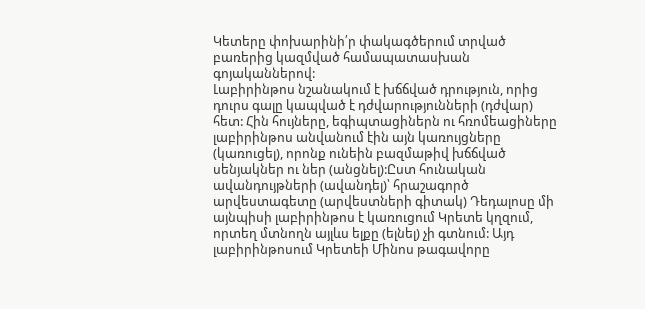Կետերը փոխարինի՛ր փակագծերում տրված բառերից կազմված համապատասխան գոյականներով:
Լաբիրինթոս նշանակում է խճճված դրություն, որից դուրս գալը կապված է դժվարությունների (դժվար) հետ: Հին հույները, եգիպտացիներն ու հռոմեացիները լաբիրինթոս անվանում էին այն կառույցները (կառուցել), որոնք ունեին բազմաթիվ խճճված սենյակներ ու ներ (անցնել):Ըստ հունական ավանդույթների (ավանդել)՝ հրաշագործ արվեստագետը (արվեստների գիտակ) Դեդալոսը մի այնպիսի լաբիրինթոս է կառուցում Կրետե կղզում, որտեղ մտնողն այլևս ելքը (ելնել) չի գտնում: Այդ լաբիրինթոսում Կրետեի Մինոս թագավորը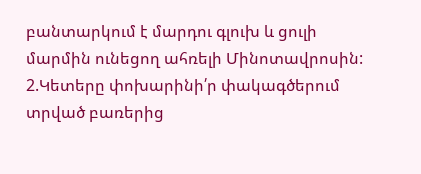բանտարկում է մարդու գլուխ և ցուլի մարմին ունեցող ահռելի Մինոտավրոսին:
2.Կետերը փոխարինի՛ր փակագծերում տրված բառերից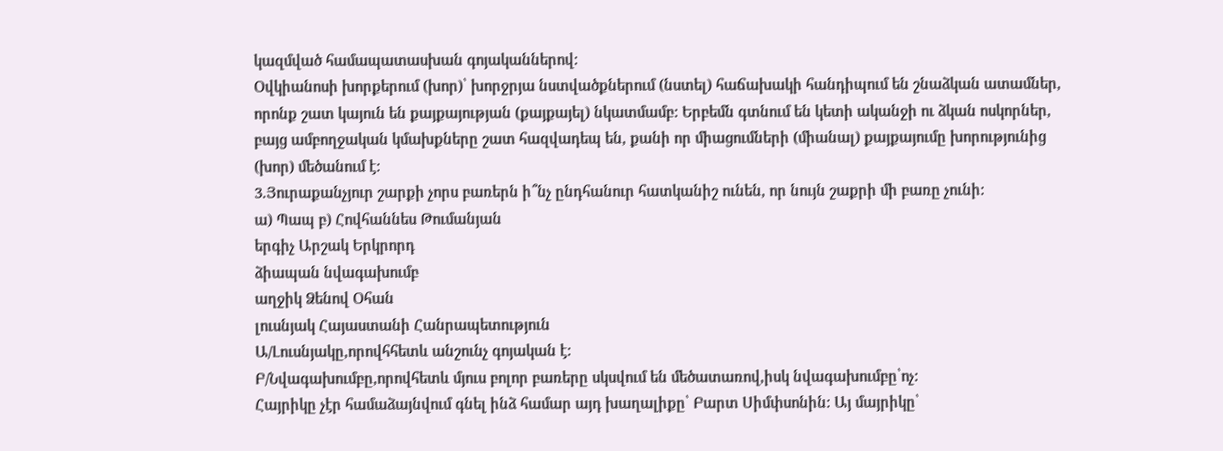կազմված համապատասխան գոյականներով:
Օվկիանոսի խորքերում (խոր)՝ խորջրյա նստվածքներում (նստել) հաճախակի հանդիպում են շնաձկան ատամներ, որոնք շատ կայուն են քայքայության (քայքայել) նկատմամբ: Երբեմն գտնում են կետի ականջի ու ձկան ոսկորներ, բայց ամբողջական կմախքները շատ հազվադեպ են, քանի որ միացումների (միանալ) քայքայումը խորությունից (խոր) մեծանում է:
3.Յուրաքանչյուր շարքի չորս բառերն ի՞նչ ընդհանուր հատկանիշ ունեն, որ նույն շաքրի մի բառը չունի:
ա) Պապ բ) Հովհաննես Թումանյան
երգիչ Արշակ Երկրորդ
ձիապան նվագախումբ
աղջիկ Ձենով Օհան
լուսնյակ Հայաստանի Հանրապետություն
Ա/Լուսնյակը,որովհհետև անշունչ գոյական է:
Բ/Նվագախումբը,որովհետև մյուս բոլոր բառերը սկսվում են մեծատառով,իսկ նվագախումբը՝ոչ:
Հայրիկը չէր համաձայնվում գնել ինձ համար այդ խաղալիքը՝ Բարտ Սիմփսոնին: Այ մայրիկը՝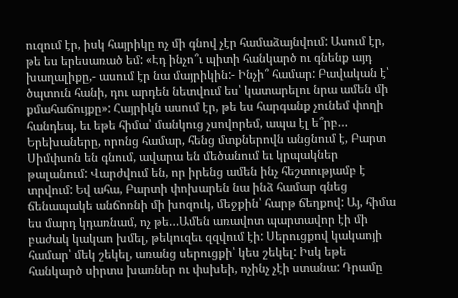ուզում էր, իսկ հայրիկը ոչ մի գնով չէր համաձայնվում: Ասում էր, թե ես երեսառած եմ: «Էդ ինչո՞ւ պիտի հանկարծ ու գնենք այդ խաղալիքը,- ասում էր նա մայրիկին:- Ինչի՞ համար: Բավական է՝ ծպտուն հանի, դու արդեն նետվում ես՝ կատարելու նրա ամեն մի քմահաճույքը»: Հայրիկն ասում էր, թե ես հարգանք չունեմ փողի հանդեպ, եւ եթե հիմա՝ մանկուց չսովորեմ, ապա էլ ե՞րբ… Երեխաները, որոնց համար, հենց մտքներովն անցնում է, Բարտ Սիմփսոն են գնում, ավարա են մեծանում եւ կրպակներ թալանում: Վարժվում են, որ իրենց ամեն ինչ հեշտությամբ է տրվում: Եվ ահա, Բարտի փոխարեն նա ինձ համար գնեց ճենապակե անճոռնի մի խոզուկ, մեջքին՝ հարթ ճեղքով: Այ, հիմա ես մարդ կդառնամ, ոչ թե…Ամեն առավոտ պարտավոր էի մի բաժակ կակաո խմել, թեկուզեւ զզվում էի: Սերուցքով կակաոյի համար՝ մեկ շեկել, առանց սերուցքի՝ կես շեկել: Իսկ եթե հանկարծ սիրտս խառներ ու փսխեի, ոչինչ չէի ստանա: Դրամը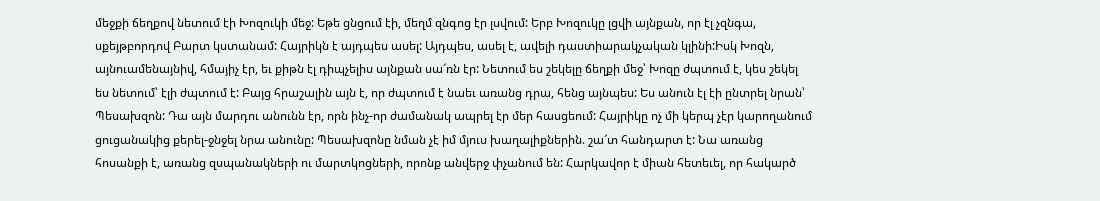մեջքի ճեղքով նետում էի Խոզուկի մեջ: Եթե ցնցում էի, մեղմ զնգոց էր լսվում: Երբ Խոզուկը լցվի այնքան, որ էլ չզնգա, սքեյթբորդով Բարտ կստանամ: Հայրիկն է այդպես ասել: Այդպես, ասել է, ավելի դաստիարակչական կլինի:Իսկ Խոզն, այնուամենայնիվ, հմայիչ էր, եւ քիթն էլ դիպչելիս այնքան սա՜ռն էր: Նետում ես շեկելը ճեղքի մեջ՝ Խոզը ժպտում է, կես շեկել ես նետում՝ էլի ժպտում է: Բայց հրաշալին այն է, որ ժպտում է նաեւ առանց դրա, հենց այնպես: Ես անուն էլ էի ընտրել նրան՝ Պեսախզոն: Դա այն մարդու անունն էր, որն ինչ-որ ժամանակ ապրել էր մեր հասցեում: Հայրիկը ոչ մի կերպ չէր կարողանում ցուցանակից քերել-ջնջել նրա անունը: Պեսախզոնը նման չէ իմ մյուս խաղալիքներին. շա՜տ հանդարտ է: Նա առանց հոսանքի է, առանց զսպանակների ու մարտկոցների, որոնք անվերջ փչանում են: Հարկավոր է միան հետեւել, որ հակարծ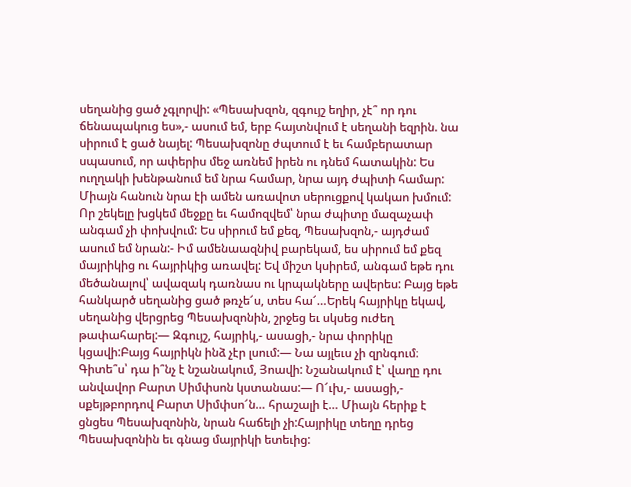սեղանից ցած չգլորվի: «Պեսախզոն, զգույշ եղիր, չէ՞ որ դու ճենապակուց ես»,- ասում եմ, երբ հայտնվում է սեղանի եզրին. նա սիրում է ցած նայել: Պեսախզոնը ժպտում է եւ համբերատար սպասում, որ ափերիս մեջ առնեմ իրեն ու դնեմ հատակին: Ես ուղղակի խենթանում եմ նրա համար, նրա այդ ժպիտի համար: Միայն հանուն նրա էի ամեն առավոտ սերուցքով կակաո խմում: Որ շեկելը խցկեմ մեջքը եւ համոզվեմ՝ նրա ժպիտը մազաչափ անգամ չի փոխվում: Ես սիրում եմ քեզ, Պեսախզոն,- այդժամ ասում եմ նրան:- Իմ ամենաազնիվ բարեկամ, ես սիրում եմ քեզ մայրիկից ու հայրիկից առավել: Եվ միշտ կսիրեմ, անգամ եթե դու մեծանալով՝ ավազակ դառնաս ու կրպակները ավերես: Բայց եթե հանկարծ սեղանից ցած թռչե՜ս, տես հա՜…Երեկ հայրիկը եկավ, սեղանից վերցրեց Պեսախզոնին, շրջեց եւ սկսեց ուժեղ թափահարել:— Զգույշ, հայրիկ,- ասացի,- նրա փորիկը կցավի:Բայց հայրիկն ինձ չէր լսում:— Նա այլեւս չի զրնգում։ Գիտե՞ս՝ դա ի՞նչ է նշանակում, Յոավի: Նշանակում է՝ վաղը դու անվավոր Բարտ Սիմփսոն կստանաս:— Ո՜ւխ,- ասացի,- սքեյթբորդով Բարտ Սիմփսո՜ն… հրաշալի է… Միայն հերիք է ցնցես Պեսախզոնին, նրան հաճելի չի:Հայրիկը տեղը դրեց Պեսախզոնին եւ գնաց մայրիկի ետեւից: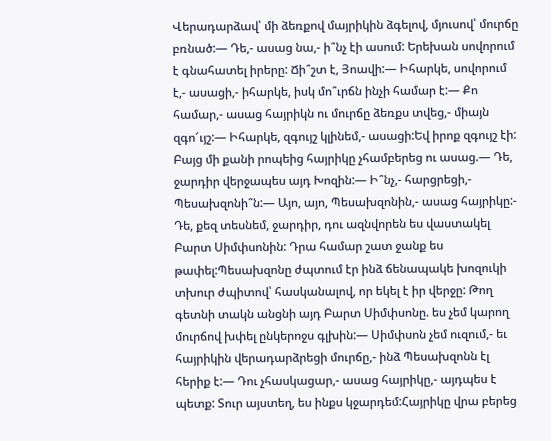Վերադարձավ՝ մի ձեռքով մայրիկին ձգելով, մյուսով՝ մուրճը բռնած:— Դե,- ասաց նա,- ի՞նչ էի ասում: Երեխան սովորում է գնահատել իրերը: Ճի՞շտ է, Յոավի:— Իհարկե, սովորում է,- ասացի,- իհարկե, իսկ մո՞ւրճն ինչի համար է:— Քո համար,- ասաց հայրիկն ու մուրճը ձեռքս տվեց,- միայն զգո՜ւյշ:— Իհարկե, զգույշ կլինեմ,- ասացի:Եվ իրոք զգույշ էի: Բայց մի քանի րոպեից հայրիկը չհամբերեց ու ասաց.— Դե, ջարդիր վերջապես այդ Խոզին:— Ի՞նչ,- հարցրեցի,- Պեսախզոնի՞ն:— Այո, այո, Պեսախզոնին,- ասաց հայրիկը:- Դե, քեզ տեսնեմ, ջարդիր, դու ազնվորեն ես վաստակել Բարտ Սիմփսոնին: Դրա համար շատ ջանք ես թափել:Պեսախզոնը ժպտում էր ինձ ճենապակե խոզուկի տխուր ժպիտով՝ հասկանալով, որ եկել է իր վերջը: Թող գետնի տակն անցնի այդ Բարտ Սիմփսոնը. ես չեմ կարող մուրճով խփել ընկերոջս գլխին:— Սիմփսոն չեմ ուզում,- եւ հայրիկին վերադարձրեցի մուրճը,- ինձ Պեսախզոնն էլ հերիք է:— Դու չհասկացար,- ասաց հայրիկը,- այդպես է պետք: Տուր այստեղ, ես ինքս կջարդեմ:Հայրիկը վրա բերեց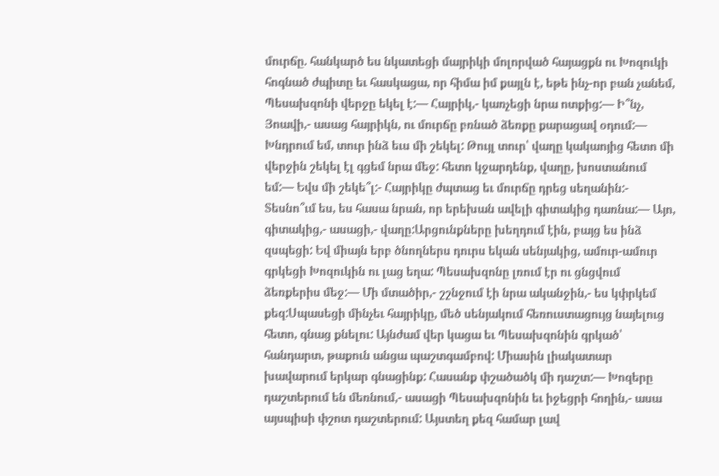մուրճը. հանկարծ ես նկատեցի մայրիկի մոլորված հայացքն ու Խոզուկի հոգնած ժպիտը եւ հասկացա, որ հիմա իմ քայլն է, եթե ինչ-որ բան չանեմ, Պեսախզոնի վերջը եկել է:— Հայրիկ,- կառչեցի նրա ոտքից:— Ի՞նչ, Յոավի,- ասաց հայրիկն, ու մուրճը բռնած ձեռքը քարացավ օդում:— Խնդրում եմ, տուր ինձ եւս մի շեկել: Թույլ տուր՝ վաղը կակաոյից հետո մի վերջին շեկել էլ գցեմ նրա մեջ: հետո կջարդենք, վաղը, խոստանում եմ:— Եվս մի շեկե՞լ:- Հայրիկը ժպտաց եւ մուրճը դրեց սեղանին:- Տեսնո՞ւմ ես, ես հասա նրան, որ երեխան ավելի գիտակից դառնա:— Այո, գիտակից,- ասացի,- վաղը:Արցունքները խեղդում էին, բայց ես ինձ զսպեցի: Եվ միայն երբ ծնողներս դուրս եկան սենյակից, ամուր-ամուր գրկեցի Խոզուկին ու լաց եղա: Պեսախզոնը լռում էր ու ցնցվում ձեռքերիս մեջ:— Մի մտածիր,- շշնջում էի նրա ականջին,- ես կփրկեմ քեզ:Սպասեցի մինչեւ հայրիկը, մեծ սենյակում հեռուստացույց նայելուց հետո, գնաց քնելու: Այնժամ վեր կացա եւ Պեսախզոնին գրկած՝ հանդարտ, թաքուն անցա պաշտգամբով: Միասին լիակատար խավարում երկար գնացինք: Հասանք փշածածկ մի դաշտ:— Խոզերը դաշտերում են մեռնում,- ասացի Պեսախզոնին եւ իջեցրի հողին,- ասա այսպիսի փշոտ դաշտերում: Այստեղ քեզ համար լավ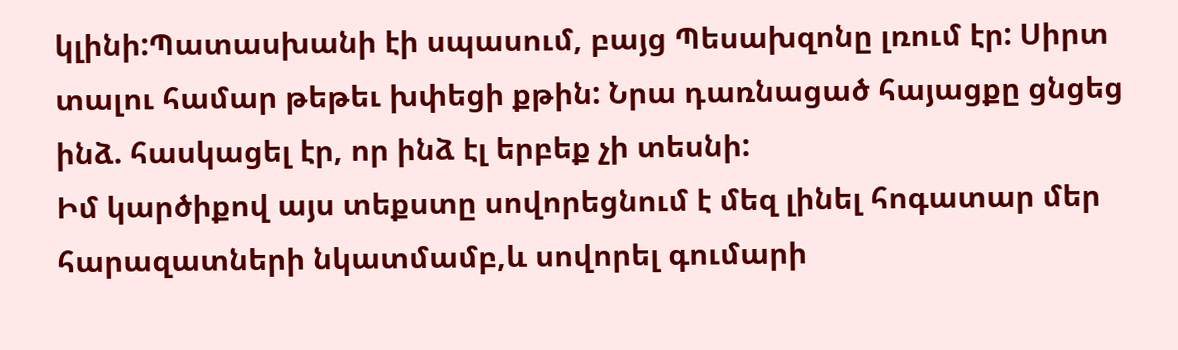կլինի:Պատասխանի էի սպասում, բայց Պեսախզոնը լռում էր: Սիրտ տալու համար թեթեւ խփեցի քթին: Նրա դառնացած հայացքը ցնցեց ինձ. հասկացել էր, որ ինձ էլ երբեք չի տեսնի:
Իմ կարծիքով այս տեքստը սովորեցնում է մեզ լինել հոգատար մեր հարազատների նկատմամբ,և սովորել գումարի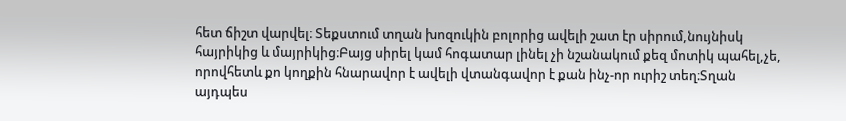հետ ճիշտ վարվել։ Տեքստում տղան խոզուկին բոլորից ավելի շատ էր սիրում,նույնիսկ հայրիկից և մայրիկից։Բայց սիրել կամ հոգատար լինել չի նշանակում քեզ մոտիկ պահել,չե, որովհետև քո կողքին հնարավոր է ավելի վտանգավոր է քան ինչ-որ ուրիշ տեղ։Տղան այդպես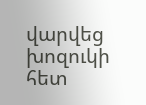վարվեց խոզուկի հետ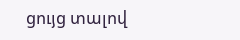ցույց տալով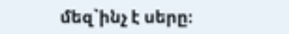մեզ`ինչ է սերը։